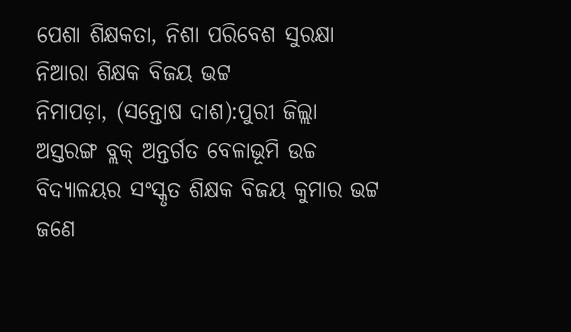ପେଶା ଶିକ୍ଷକତା, ନିଶା ପରିବେଶ ସୁରକ୍ଷା ନିଆରା ଶିକ୍ଷକ ବିଜୟ ଭଟ୍ଟ
ନିମାପଡ଼ା, (ସନ୍ତୋଷ ଦାଶ):ପୁରୀ ଜିଲ୍ଲା ଅସ୍ତରଙ୍ଗ ବ୍ଲକ୍ ଅନ୍ତର୍ଗତ ବେଳାଭୂମି ଉଚ୍ଚ ବିଦ୍ୟାଳୟର ସଂସ୍କୃତ ଶିକ୍ଷକ ବିଜୟ କୁମାର ଭଟ୍ଟ ଜଣେ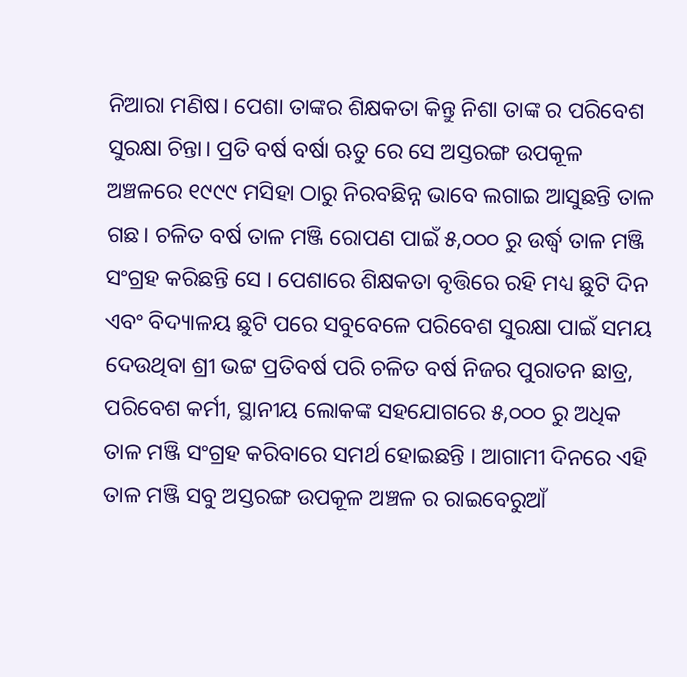ନିଆରା ମଣିଷ। ପେଶା ତାଙ୍କର ଶିକ୍ଷକତା କିନ୍ତୁ ନିଶା ତାଙ୍କ ର ପରିବେଶ ସୁରକ୍ଷା ଚିନ୍ତା। ପ୍ରତି ବର୍ଷ ବର୍ଷା ଋତୁ ରେ ସେ ଅସ୍ତରଙ୍ଗ ଉପକୂଳ ଅଞ୍ଚଳରେ ୧୯୯୯ ମସିହା ଠାରୁ ନିରବଛିନ୍ନ ଭାବେ ଲଗାଇ ଆସୁଛନ୍ତି ତାଳ ଗଛ। ଚଳିତ ବର୍ଷ ତାଳ ମଞ୍ଜି ରୋପଣ ପାଇଁ ୫,୦୦୦ ରୁ ଉର୍ଦ୍ଧ୍ବ ତାଳ ମଞ୍ଜି ସଂଗ୍ରହ କରିଛନ୍ତି ସେ । ପେଶାରେ ଶିକ୍ଷକତା ବୃତ୍ତିରେ ରହି ମଧ୍ୟ ଛୁଟି ଦିନ ଏବଂ ବିଦ୍ୟାଳୟ ଛୁଟି ପରେ ସବୁବେଳେ ପରିବେଶ ସୁରକ୍ଷା ପାଇଁ ସମୟ ଦେଉଥିବା ଶ୍ରୀ ଭଟ୍ଟ ପ୍ରତିବର୍ଷ ପରି ଚଳିତ ବର୍ଷ ନିଜର ପୁରାତନ ଛାତ୍ର, ପରିବେଶ କର୍ମୀ, ସ୍ଥାନୀୟ ଲୋକଙ୍କ ସହଯୋଗରେ ୫,୦୦୦ ରୁ ଅଧିକ ତାଳ ମଞ୍ଜି ସଂଗ୍ରହ କରିବାରେ ସମର୍ଥ ହୋଇଛନ୍ତି । ଆଗାମୀ ଦିନରେ ଏହି ତାଳ ମଞ୍ଜି ସବୁ ଅସ୍ତରଙ୍ଗ ଉପକୂଳ ଅଞ୍ଚଳ ର ରାଇବେରୁଆଁ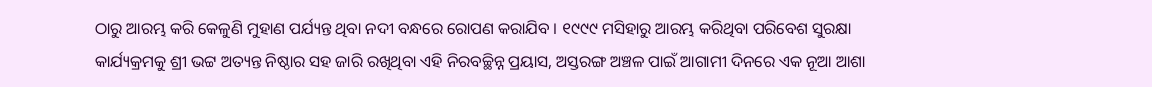ଠାରୁ ଆରମ୍ଭ କରି କେଳୁଣି ମୁହାଣ ପର୍ଯ୍ୟନ୍ତ ଥିବା ନଦୀ ବନ୍ଧରେ ରୋପଣ କରାଯିବ । ୧୯୯୯ ମସିହାରୁ ଆରମ୍ଭ କରିଥିବା ପରିବେଶ ସୁରକ୍ଷା କାର୍ଯ୍ୟକ୍ରମକୁ ଶ୍ରୀ ଭଟ୍ଟ ଅତ୍ୟନ୍ତ ନିଷ୍ଠାର ସହ ଜାରି ରଖିଥିବା ଏହି ନିରବଚ୍ଛିନ୍ନ ପ୍ରୟାସ, ଅସ୍ତରଙ୍ଗ ଅଞ୍ଚଳ ପାଇଁ ଆଗାମୀ ଦିନରେ ଏକ ନୂଆ ଆଶା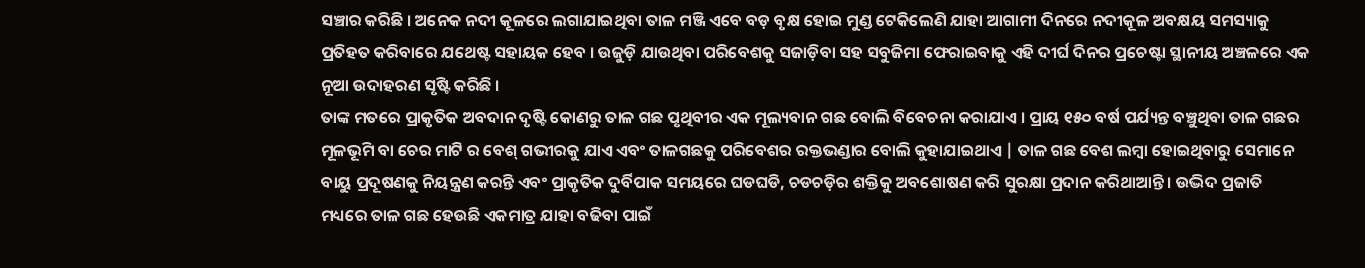ସଞ୍ଚାର କରିଛି । ଅନେକ ନଦୀ କୂଳରେ ଲଗାଯାଇଥିବା ତାଳ ମଞ୍ଜି ଏବେ ବଡ଼ ବୃକ୍ଷ ହୋଇ ମୁଣ୍ଡ ଟେକିଲେଣି ଯାହା ଆଗାମୀ ଦିନରେ ନଦୀକୂଳ ଅବକ୍ଷୟ ସମସ୍ୟାକୁ ପ୍ରତିହତ କରିବାରେ ଯଥେଷ୍ଟ ସହାୟକ ହେବ । ଉଜୁଡ଼ି ଯାଉଥିବା ପରିବେଶକୁ ସଜାଡ଼ିବା ସହ ସବୁଜିମା ଫେରାଇବାକୁ ଏହି ଦୀର୍ଘ ଦିନର ପ୍ରଚେଷ୍ଟା ସ୍ଥାନୀୟ ଅଞ୍ଚଳରେ ଏକ ନୂଆ ଉଦାହରଣ ସୃଷ୍ଟି କରିଛି ।
ତାଙ୍କ ମତରେ ପ୍ରାକୃତିକ ଅବଦାନ ଦୃଷ୍ଟି କୋଣରୁ ତାଳ ଗଛ ପୃଥିବୀର ଏକ ମୂଲ୍ୟବାନ ଗଛ ବୋଲି ବିବେଚନା କରାଯାଏ । ପ୍ରାୟ ୧୫୦ ବର୍ଷ ପର୍ଯ୍ୟନ୍ତ ବଞ୍ଚୁଥିବା ତାଳ ଗଛର ମୂଳଭୂମି ବା ଚେର ମାଟି ର ବେଶ୍ ଗଭୀରକୁ ଯାଏ ଏବଂ ତାଳଗଛକୁ ପରିବେଶର ରକ୍ତଭଣ୍ଡାର ବୋଲି କୁହାଯାଇଥାଏ | ତାଳ ଗଛ ବେଶ ଲମ୍ବା ହୋଇଥିବାରୁ ସେମାନେ ବାୟୁ ପ୍ରଦୂଷଣକୁ ନିୟନ୍ତ୍ରଣ କରନ୍ତି ଏବଂ ପ୍ରାକୃତିକ ଦୁର୍ବିପାକ ସମୟରେ ଘଡଘଡି, ଚଡଚଡ଼ିର ଶକ୍ତିକୁ ଅବଶୋଷଣ କରି ସୁରକ୍ଷା ପ୍ରଦାନ କରିଥାଆନ୍ତି । ଉଦ୍ଭିଦ ପ୍ରଜାତି ମଧ୍ୟରେ ତାଳ ଗଛ ହେଉଛି ଏକମାତ୍ର ଯାହା ବଢିବା ପାଇଁ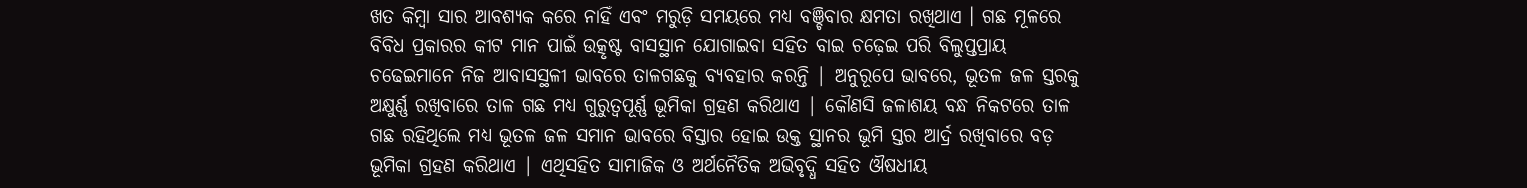ଖତ କିମ୍ବା ସାର ଆବଶ୍ୟକ କରେ ନାହିଁ ଏବଂ ମରୁଡ଼ି ସମୟରେ ମଧ୍ୟ ବଞ୍ଚିବାର କ୍ଷମତା ରଖିଥାଏ । ଗଛ ମୂଳରେ ବିବିଧ ପ୍ରକାରର କୀଟ ମାନ ପାଇଁ ଉତ୍କୃଷ୍ଟ ବାସସ୍ଥାନ ଯୋଗାଇବା ସହିତ ବାଇ ଚଢ଼େଇ ପରି ବିଲୁପ୍ତପ୍ରାୟ ଚଢେଇମାନେ ନିଜ ଆବାସସ୍ଥଳୀ ଭାବରେ ତାଳଗଛକୁ ବ୍ୟବହାର କରନ୍ତି | ଅନୁରୂପେ ଭାବରେ, ଭୂତଳ ଜଳ ସ୍ତରକୁ ଅକ୍ଷୁର୍ଣ୍ଣ ରଖିବାରେ ତାଳ ଗଛ ମଧ୍ୟ ଗୁରୁତ୍ୱପୂର୍ଣ୍ଣ ଭୂମିକା ଗ୍ରହଣ କରିଥାଏ | କୌଣସି ଜଳାଶୟ ବନ୍ଧ ନିକଟରେ ତାଳ ଗଛ ରହିଥିଲେ ମଧ୍ୟ ଭୂତଳ ଜଳ ସମାନ ଭାବରେ ବିସ୍ତାର ହୋଇ ଉକ୍ତ ସ୍ଥାନର ଭୂମି ସ୍ତର ଆର୍ଦ୍ର ରଖିବାରେ ବଡ଼ ଭୂମିକା ଗ୍ରହଣ କରିଥାଏ | ଏଥିସହିତ ସାମାଜିକ ଓ ଅର୍ଥନୈତିକ ଅଭିବୃଦ୍ଧି ସହିତ ଔଷଧୀୟ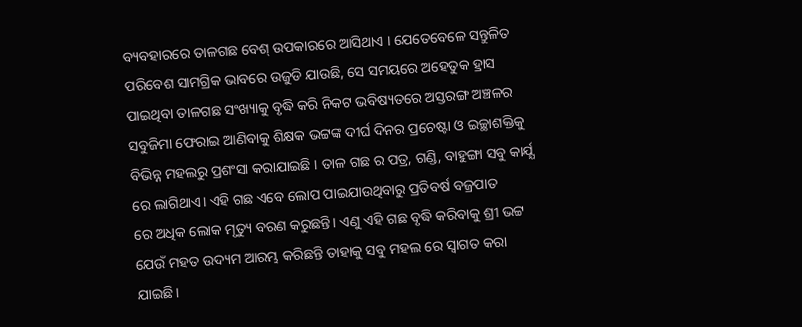ବ୍ୟବହାରରେ ତାଳଗଛ ବେଶ୍ ଉପକାରରେ ଆସିଥାଏ । ଯେତେବେଳେ ସନ୍ତୁଳିତ ପରିବେଶ ସାମଗ୍ରିକ ଭାବରେ ଉଜୁଡି ଯାଉଛି, ସେ ସମୟରେ ଅହେତୁକ ହ୍ରାସ ପାଇଥିବା ତାଳଗଛ ସଂଖ୍ୟାକୁ ବୃଦ୍ଧି କରି ନିକଟ ଭବିଷ୍ୟତରେ ଅସ୍ତରଙ୍ଗ ଅଞ୍ଚଳର ସବୁଜିମା ଫେରାଇ ଆଣିବାକୁ ଶିକ୍ଷକ ଭଟ୍ଟଙ୍କ ଦୀର୍ଘ ଦିନର ପ୍ରଚେଷ୍ଟା ଓ ଇଚ୍ଛାଶକ୍ତିକୁ ବିଭିନ୍ନ ମହଲରୁ ପ୍ରଶଂସା କରାଯାଇଛି । ତାଳ ଗଛ ର ପତ୍ର, ଗଣ୍ଡି, ବାହୁଙ୍ଗା ସବୁ କାର୍ଯ୍ଯ ରେ ଲାଗିଥାଏ। ଏହି ଗଛ ଏବେ ଲୋପ ପାଇଯାଉଥିବାରୁ ପ୍ରତିବର୍ଷ ବଜ୍ରପାତ
ରେ ଅଧିକ ଲୋକ ମୃତ୍ୟୁ ବରଣ କରୁଛନ୍ତି। ଏଣୁ ଏହି ଗଛ ବୃଦ୍ଧି କରିବାକୁ ଶ୍ରୀ ଭଟ୍ଟ ଯେଉଁ ମହତ ଉଦ୍ୟମ ଆରମ୍ଭ କରିଛନ୍ତି ତାହାକୁ ସବୁ ମହଲ ରେ ସ୍ବାଗତ କରା ଯାଇଛି।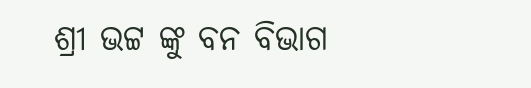ଶ୍ରୀ ଭଟ୍ଟ ଙ୍କୁ ବନ ବିଭାଗ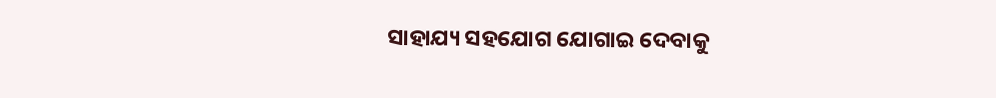ସାହାଯ୍ୟ ସହଯୋଗ ଯୋଗାଇ ଦେବାକୁ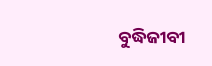ବୁଦ୍ଧିଜୀବୀ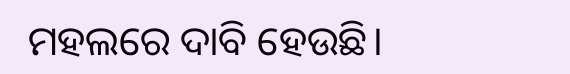ମହଲରେ ଦାବି ହେଉଛି।